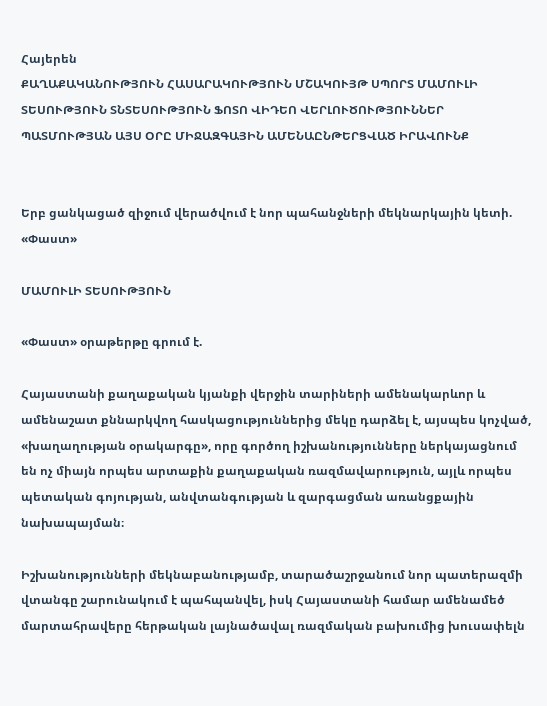Հայերեն
ՔԱՂԱՔԱԿԱՆՈՒԹՅՈՒՆ ՀԱՍԱՐԱԿՈՒԹՅՈՒՆ ՄՇԱԿՈՒՅԹ ՍՊՈՐՏ ՄԱՄՈՒԼԻ ՏԵՍՈՒԹՅՈՒՆ ՏՆՏԵՍՈՒԹՅՈՒՆ ՖՈՏՈ ՎԻԴԵՈ ՎԵՐԼՈՒԾՈՒԹՅՈՒՆՆԵՐ ՊԱՏՄՈՒԹՅԱՆ ԱՅՍ ՕՐԸ ՄԻՋԱԶԳԱՅԻՆ ԱՄԵՆԱԸՆԹԵՐՑՎԱԾ ԻՐԱՎՈՒՆՔ


Երբ ցանկացած զիջում վերածվում է նոր պահանջների մեկնարկային կետի. «Փաստ»

ՄԱՄՈՒԼԻ ՏԵՍՈՒԹՅՈՒՆ

«Փաստ» օրաթերթը գրում է.

Հայաստանի քաղաքական կյանքի վերջին տարիների ամենակարևոր և ամենաշատ քննարկվող հասկացություններից մեկը դարձել է, այսպես կոչված, «խաղաղության օրակարգը», որը գործող իշխանությունները ներկայացնում են ոչ միայն որպես արտաքին քաղաքական ռազմավարություն, այլև որպես պետական գոյության, անվտանգության և զարգացման առանցքային նախապայման։

Իշխանությունների մեկնաբանությամբ, տարածաշրջանում նոր պատերազմի վտանգը շարունակում է պահպանվել, իսկ Հայաստանի համար ամենամեծ մարտահրավերը հերթական լայնածավալ ռազմական բախումից խուսափելն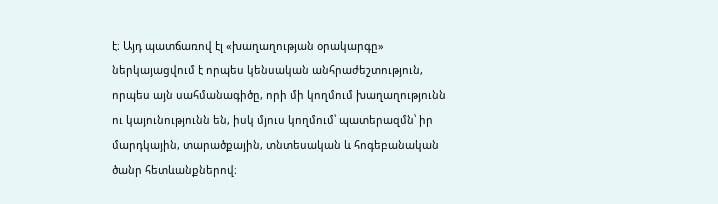է։ Այդ պատճառով էլ «խաղաղության օրակարգը» ներկայացվում է որպես կենսական անհրաժեշտություն, որպես այն սահմանագիծը, որի մի կողմում խաղաղությունն ու կայունությունն են, իսկ մյուս կողմում՝ պատերազմն՝ իր մարդկային, տարածքային, տնտեսական և հոգեբանական ծանր հետևանքներով։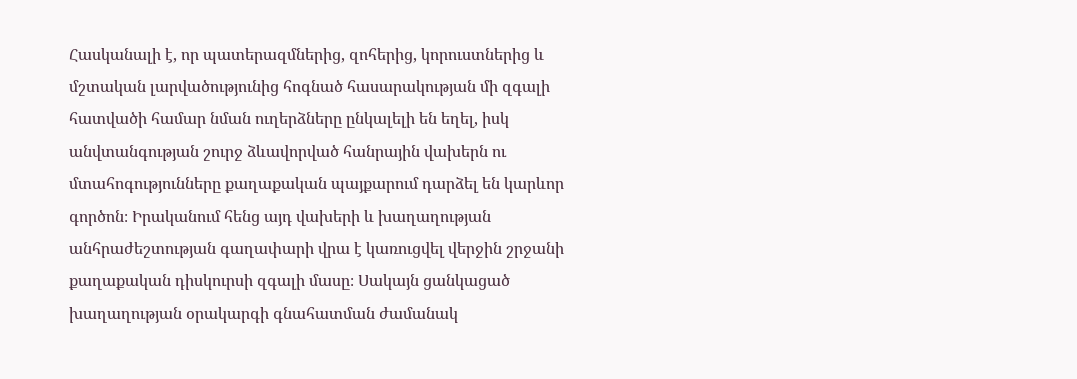Հասկանալի է, որ պատերազմներից, զոհերից, կորուստներից և մշտական լարվածությունից հոգնած հասարակության մի զգալի հատվածի համար նման ուղերձները ընկալելի են եղել, իսկ անվտանգության շուրջ ձևավորված հանրային վախերն ու մտահոգությունները քաղաքական պայքարում դարձել են կարևոր գործոն։ Իրականում հենց այդ վախերի և խաղաղության անհրաժեշտության գաղափարի վրա է կառուցվել վերջին շրջանի քաղաքական դիսկուրսի զգալի մասը։ Սակայն ցանկացած խաղաղության օրակարգի գնահատման ժամանակ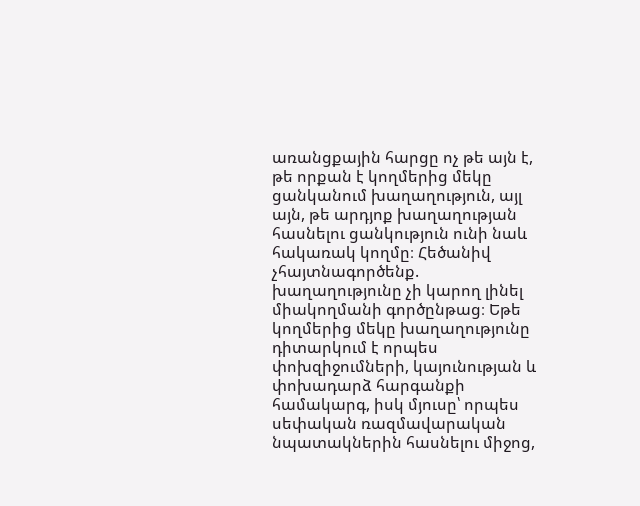առանցքային հարցը ոչ թե այն է, թե որքան է կողմերից մեկը ցանկանում խաղաղություն, այլ այն, թե արդյոք խաղաղության հասնելու ցանկություն ունի նաև հակառակ կողմը։ Հեծանիվ չհայտնագործենք. խաղաղությունը չի կարող լինել միակողմանի գործընթաց։ Եթե կողմերից մեկը խաղաղությունը դիտարկում է որպես փոխզիջումների, կայունության և փոխադարձ հարգանքի համակարգ, իսկ մյուսը՝ որպես սեփական ռազմավարական նպատակներին հասնելու միջոց,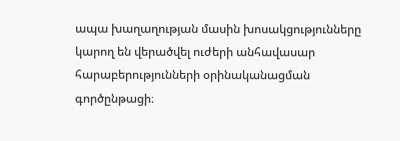ապա խաղաղության մասին խոսակցությունները կարող են վերածվել ուժերի անհավասար հարաբերությունների օրինականացման գործընթացի։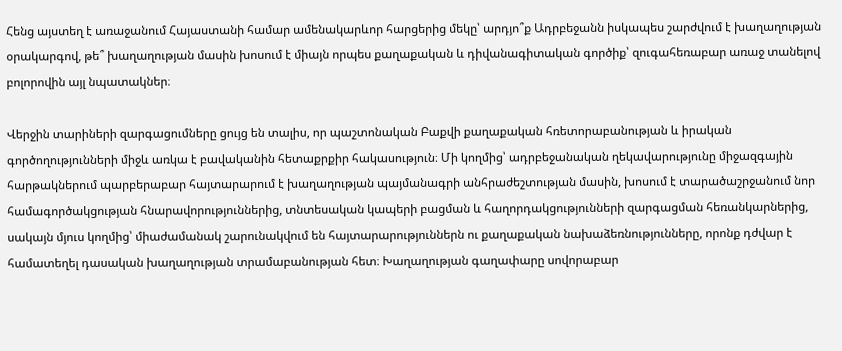Հենց այստեղ է առաջանում Հայաստանի համար ամենակարևոր հարցերից մեկը՝ արդյո՞ք Ադրբեջանն իսկապես շարժվում է խաղաղության օրակարգով, թե՞ խաղաղության մասին խոսում է միայն որպես քաղաքական և դիվանագիտական գործիք՝ զուգահեռաբար առաջ տանելով բոլորովին այլ նպատակներ։

Վերջին տարիների զարգացումները ցույց են տալիս, որ պաշտոնական Բաքվի քաղաքական հռետորաբանության և իրական գործողությունների միջև առկա է բավականին հետաքրքիր հակասություն։ Մի կողմից՝ ադրբեջանական ղեկավարությունը միջազգային հարթակներում պարբերաբար հայտարարում է խաղաղության պայմանագրի անհրաժեշտության մասին, խոսում է տարածաշրջանում նոր համագործակցության հնարավորություններից, տնտեսական կապերի բացման և հաղորդակցությունների զարգացման հեռանկարներից, սակայն մյուս կողմից՝ միաժամանակ շարունակվում են հայտարարություններն ու քաղաքական նախաձեռնությունները, որոնք դժվար է համատեղել դասական խաղաղության տրամաբանության հետ։ Խաղաղության գաղափարը սովորաբար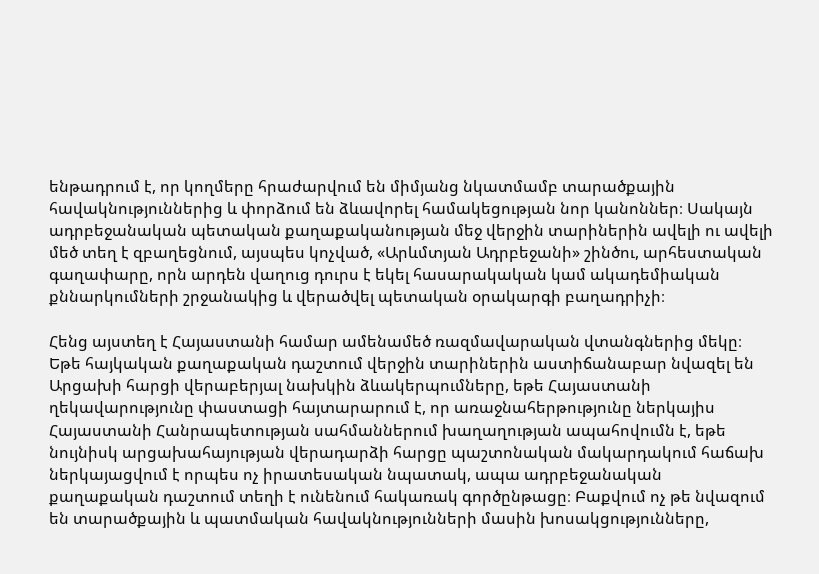ենթադրում է, որ կողմերը հրաժարվում են միմյանց նկատմամբ տարածքային հավակնություններից և փորձում են ձևավորել համակեցության նոր կանոններ։ Սակայն ադրբեջանական պետական քաղաքականության մեջ վերջին տարիներին ավելի ու ավելի մեծ տեղ է զբաղեցնում, այսպես կոչված, «Արևմտյան Ադրբեջանի» շինծու, արհեստական գաղափարը, որն արդեն վաղուց դուրս է եկել հասարակական կամ ակադեմիական քննարկումների շրջանակից և վերածվել պետական օրակարգի բաղադրիչի։

Հենց այստեղ է Հայաստանի համար ամենամեծ ռազմավարական վտանգներից մեկը։ Եթե հայկական քաղաքական դաշտում վերջին տարիներին աստիճանաբար նվազել են Արցախի հարցի վերաբերյալ նախկին ձևակերպումները, եթե Հայաստանի ղեկավարությունը փաստացի հայտարարում է, որ առաջնահերթությունը ներկայիս Հայաստանի Հանրապետության սահմաններում խաղաղության ապահովումն է, եթե նույնիսկ արցախահայության վերադարձի հարցը պաշտոնական մակարդակում հաճախ ներկայացվում է որպես ոչ իրատեսական նպատակ, ապա ադրբեջանական քաղաքական դաշտում տեղի է ունենում հակառակ գործընթացը։ Բաքվում ոչ թե նվազում են տարածքային և պատմական հավակնությունների մասին խոսակցությունները,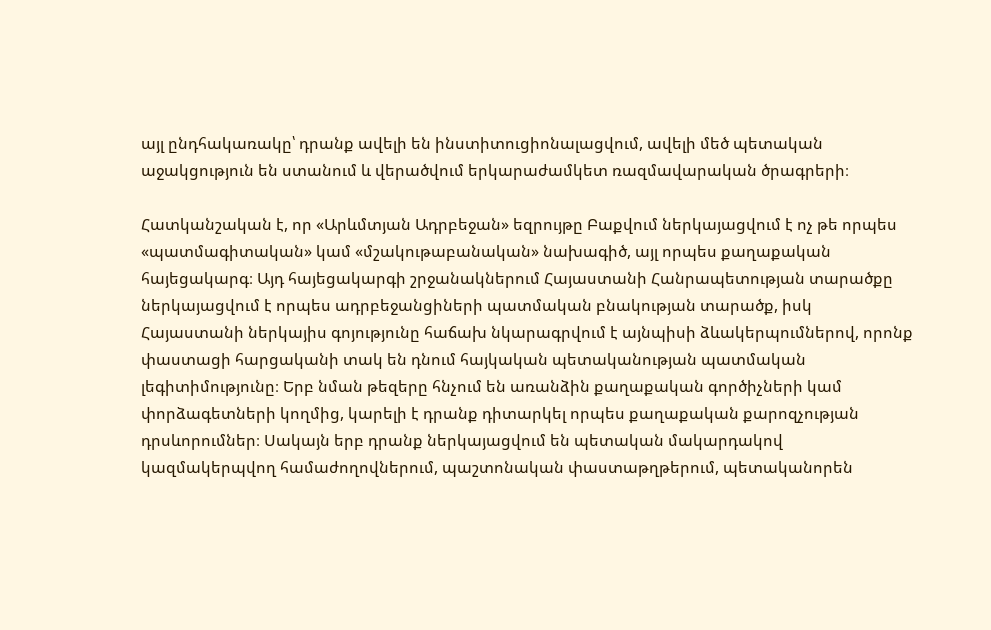այլ ընդհակառակը՝ դրանք ավելի են ինստիտուցիոնալացվում, ավելի մեծ պետական աջակցություն են ստանում և վերածվում երկարաժամկետ ռազմավարական ծրագրերի։

Հատկանշական է, որ «Արևմտյան Ադրբեջան» եզրույթը Բաքվում ներկայացվում է ոչ թե որպես «պատմագիտական» կամ «մշակութաբանական» նախագիծ, այլ որպես քաղաքական հայեցակարգ։ Այդ հայեցակարգի շրջանակներում Հայաստանի Հանրապետության տարածքը ներկայացվում է որպես ադրբեջանցիների պատմական բնակության տարածք, իսկ Հայաստանի ներկայիս գոյությունը հաճախ նկարագրվում է այնպիսի ձևակերպումներով, որոնք փաստացի հարցականի տակ են դնում հայկական պետականության պատմական լեգիտիմությունը։ Երբ նման թեզերը հնչում են առանձին քաղաքական գործիչների կամ փորձագետների կողմից, կարելի է դրանք դիտարկել որպես քաղաքական քարոզչության դրսևորումներ։ Սակայն երբ դրանք ներկայացվում են պետական մակարդակով կազմակերպվող համաժողովներում, պաշտոնական փաստաթղթերում, պետականորեն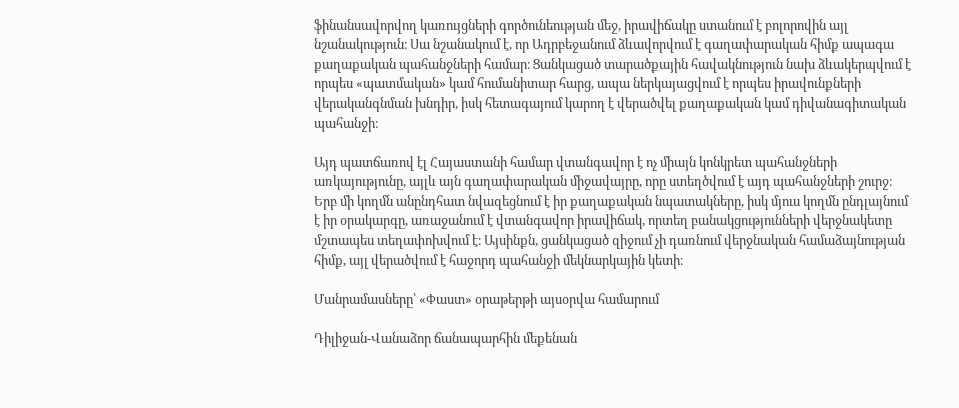ֆինանսավորվող կառույցների գործունեության մեջ, իրավիճակը ստանում է բոլորովին այլ նշանակություն։ Սա նշանակում է, որ Ադրբեջանում ձևավորվում է գաղափարական հիմք ապագա քաղաքական պահանջների համար։ Ցանկացած տարածքային հավակնություն նախ ձևակերպվում է որպես «պատմական» կամ հումանիտար հարց, ապա ներկայացվում է որպես իրավունքների վերականգնման խնդիր, իսկ հետագայում կարող է վերածվել քաղաքական կամ դիվանագիտական պահանջի։

Այդ պատճառով էլ Հայաստանի համար վտանգավոր է ոչ միայն կոնկրետ պահանջների առկայությունը, այլև այն գաղափարական միջավայրը, որը ստեղծվում է այդ պահանջների շուրջ։ Երբ մի կողմն անընդհատ նվազեցնում է իր քաղաքական նպատակները, իսկ մյուս կողմն ընդլայնում է իր օրակարգը, առաջանում է վտանգավոր իրավիճակ, որտեղ բանակցությունների վերջնակետը մշտապես տեղափոխվում է։ Այսինքն, ցանկացած զիջում չի դառնում վերջնական համաձայնության հիմք, այլ վերածվում է հաջորդ պահանջի մեկնարկային կետի։

Մանրամասները՝ «Փաստ» օրաթերթի այսօրվա համարում

Դիլիջան-Վանաձոր ճանապարհին մեքենան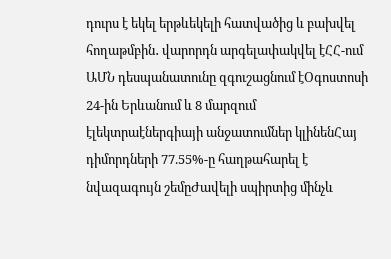դուրս է եկել երթևեկելի հատվածից և բախվել հողաթմբին․ վարորդն արգելափակվել էՀՀ-ում ԱՄՆ դեսպանատունը զգուշացնում էՕգոստոսի 24-ին Երևանում և 8 մարզում էլեկտրաէներգիայի անջատումներ կլինենՀայ դիմորդների 77.55%-ը հաղթահարել է նվազագույն շեմըԺավելի սպիրտից մինչև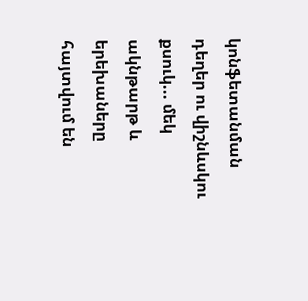կոնֆետանման դեղեր ու վիշնևսկու քսուկ... մեկ ակնթարթ և երեխաները հայտվում են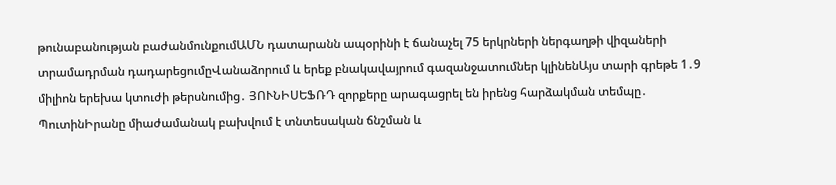թունաբանության բաժանմունքումԱՄՆ դատարանն ապօրինի է ճանաչել 75 երկրների ներգաղթի վիզաների տրամադրման դադարեցումըՎանաձորում և երեք բնակավայրում գազանջատումներ կլինենԱյս տարի գրեթե 1․9 միլիոն երեխա կտուժի թերսնումից․ ՅՈՒՆԻՍԵՖՌԴ զորքերը արագացրել են իրենց հարձակման տեմպը․ ՊուտինԻրանը միաժամանակ բախվում է տնտեսական ճնշման և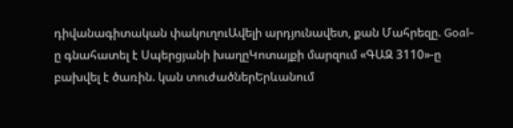դիվանագիտական փակուղուԱվելի արդյունավետ, քան Մահրեզը. Goal-ը գնահատել է Սպերցյանի խաղըԿոտայքի մարզում «ԳԱԶ 3110»-ը բախվել է ծառին. կան տուժածներԵրևանում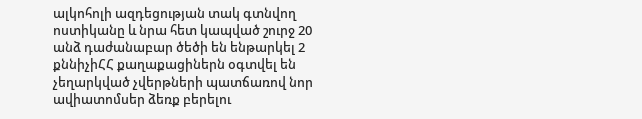ալկոհոլի ազդեցության տակ գտնվող ոստիկանը և նրա հետ կապված շուրջ 20 անձ դաժանաբար ծեծի են ենթարկել 2 քննիչիՀՀ քաղաքացիներն օգտվել են չեղարկված չվերթների պատճառով նոր ավիատոմսեր ձեռք բերելու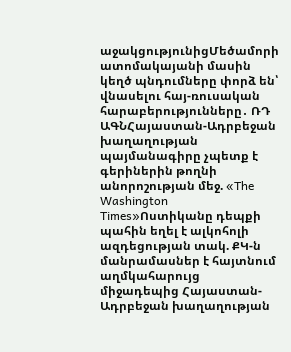աջակցությունիցՄեծամորի ատոմակայանի մասին կեղծ պնդումները փորձ են՝ վնասելու հայ-ռուսական հարաբերությունները․ ՌԴ ԱԳՆՀայաստան-Ադրբեջան խաղաղության պայմանագիրը չպետք է գերիներին թողնի անորոշության մեջ. «The Washington Times»Ոստիկանը դեպքի պահին եղել է ալկոհոլի ազդեցության տակ. ՔԿ-ն մանրամասներ է հայտնում աղմկահարույց միջադեպից Հայաստան-Ադրբեջան խաղաղության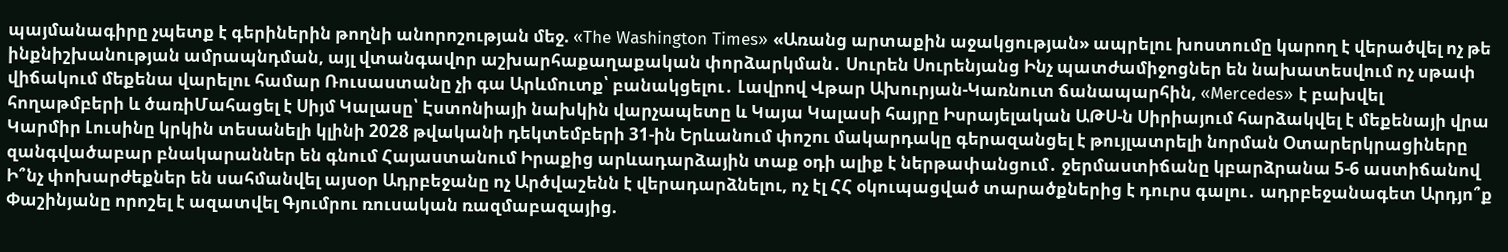պայմանագիրը չպետք է գերիներին թողնի անորոշության մեջ. «The Washington Times» «Առանց արտաքին աջակցության» ապրելու խոստումը կարող է վերածվել ոչ թե ինքնիշխանության ամրապնդման, այլ վտանգավոր աշխարհաքաղաքական փորձարկման․ Սուրեն Սուրենյանց Ինչ պատժամիջոցներ են նախատեսվում ոչ սթափ վիճակում մեքենա վարելու համար Ռուսաստանը չի գա Արևմուտք՝ բանակցելու․ Լավրով Վթար Ախուրյան-Կառնուտ ճանապարհին, «Mercedes» է բախվել հողաթմբերի և ծառիՄահացել է Սիյմ Կալասը՝ Էստոնիայի նախկին վարչապետը և Կայա Կալասի հայրը Իսրայելական ԱԹՍ-ն Սիրիայում հարձակվել է մեքենայի վրա Կարմիր Լուսինը կրկին տեսանելի կլինի 2028 թվականի դեկտեմբերի 31-ին Երևանում փոշու մակարդակը գերազանցել է թույլատրելի նորման Օտարերկրացիները զանգվածաբար բնակարաններ են գնում Հայաստանում Իրաքից արևադարձային տաք օդի ալիք է ներթափանցում․ ջերմաստիճանը կբարձրանա 5-6 աստիճանով Ի՞նչ փոխարժեքներ են սահմանվել այսօր Ադրբեջանը ոչ Արծվաշենն է վերադարձնելու, ոչ էլ ՀՀ օկուպացված տարածքներից է դուրս գալու․ ադրբեջանագետ Արդյո՞ք Փաշինյանը որոշել է ազատվել Գյումրու ռուսական ռազմաբազայից.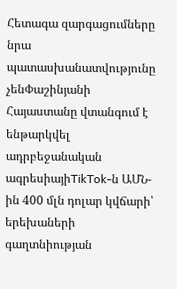Հետագա զարգացումները նրա պատասխանատվությունը չենՓաշինյանի Հայաստանը վտանգում է ենթարկվել ադրբեջանական ագրեսիայիTikTok-ն ԱՄՆ-ին 400 մլն դոլար կվճարի՝ երեխաների գաղտնիության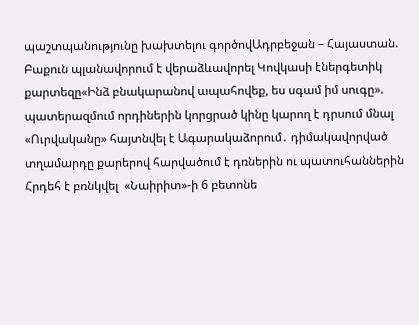պաշտպանությունը խախտելու գործովԱդրբեջան – Հայաստան. Բաքուն պլանավորում է վերաձևավորել Կովկասի էներգետիկ քարտեզը«Ինձ բնակարանով ապահովեք, ես սգամ իմ սուգը». պատերազմում որդիներին կորցրած կինը կարող է դրսում մնալ «Ուրվականը» հայտնվել է Ագարակաձորում․ դիմակավորված տղամարդը քարերով հարվածում է դռներին ու պատուհաններին Հրդեհ է բռնկվել  «Նաիրիտ»-ի 6 բետոնե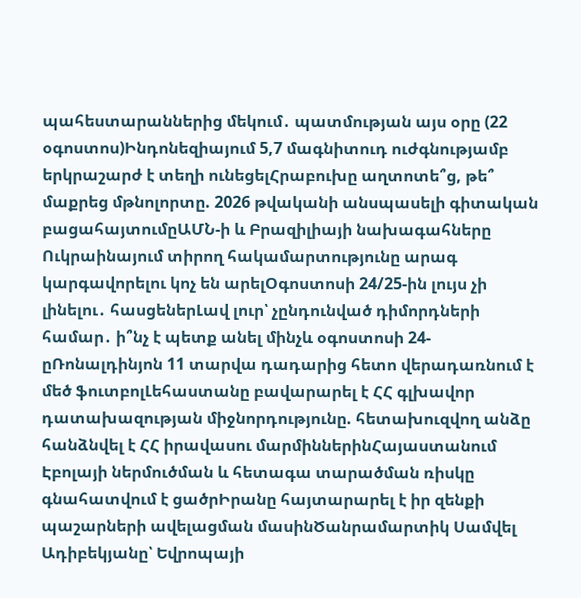պահեստարաններից մեկում․ պատմության այս օրը (22 օգոստոս)Ինդոնեզիայում 5,7 մագնիտուդ ուժգնությամբ երկրաշարժ է տեղի ունեցելՀրաբուխը աղտոտե՞ց, թե՞ մաքրեց մթնոլորտը. 2026 թվականի անսպասելի գիտական բացահայտումըԱՄՆ-ի և Բրազիլիայի նախագահները Ուկրաինայում տիրող հակամարտությունը արագ կարգավորելու կոչ են արելՕգոստոսի 24/25-ին լույս չի լինելու․ հասցեներԼավ լուր՝ չընդունված դիմորդների համար․ ի՞նչ է պետք անել մինչև օգոստոսի 24-ըՌոնալդինյոն 11 տարվա դադարից հետո վերադառնում է մեծ ֆուտբոլԼեհաստանը բավարարել է ՀՀ գլխավոր դատախազության միջնորդությունը. հետախուզվող անձը հանձնվել է ՀՀ իրավասու մարմիններինՀայաստանում Էբոլայի ներմուծման և հետագա տարածման ռիսկը գնահատվում է ցածրԻրանը հայտարարել է իր զենքի պաշարների ավելացման մասինԾանրամարտիկ Սամվել Ադիբեկյանը՝ Եվրոպայի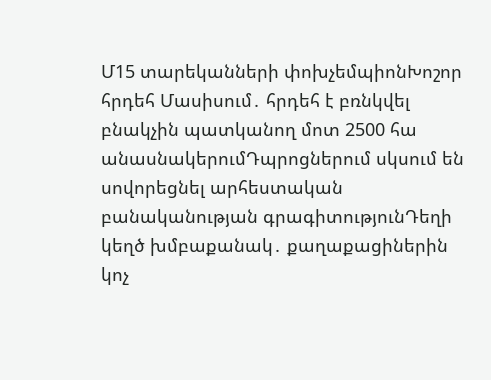Մ15 տարեկանների փոխչեմպիոնԽոշոր հրդեհ Մասիսում․ հրդեհ է բռնկվել բնակչին պատկանող մոտ 2500 հա անասնակերումԴպրոցներում սկսում են սովորեցնել արհեստական բանականության գրագիտությունԴեղի կեղծ խմբաքանակ․ քաղաքացիներին կոչ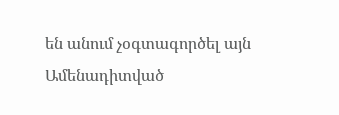են անում չօգտագործել այն
Ամենադիտված